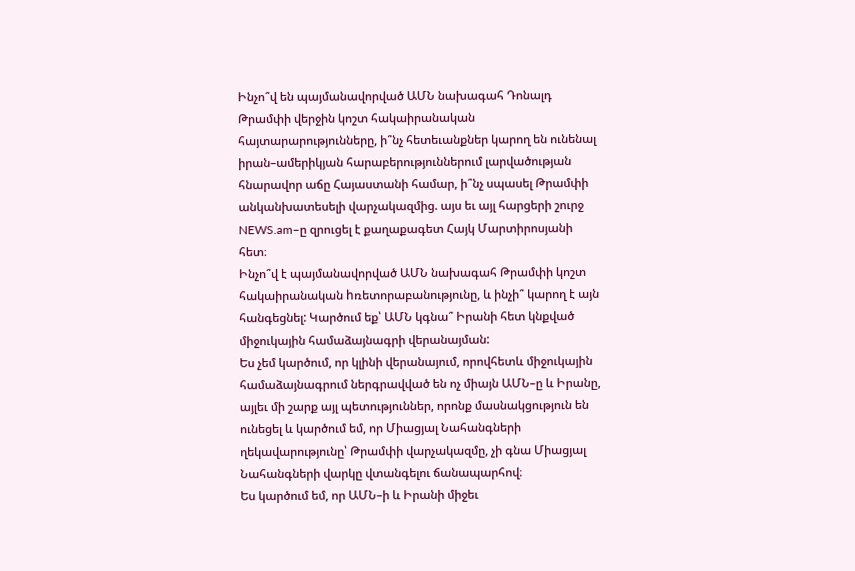Ինչո՞վ են պայմանավորված ԱՄՆ նախագահ Դոնալդ Թրամփի վերջին կոշտ հակաիրանական հայտարարությունները, ի՞նչ հետեւանքներ կարող են ունենալ իրան–ամերիկյան հարաբերություններում լարվածության հնարավոր աճը Հայաստանի համար, ի՞նչ սպասել Թրամփի անկանխատեսելի վարչակազմից. այս եւ այլ հարցերի շուրջ NEWS.am–ը զրուցել է քաղաքագետ Հայկ Մարտիրոսյանի հետ։
Ինչո՞վ է պայմանավորված ԱՄՆ նախագահ Թրամփի կոշտ հակաիրանական hռետորաբանությունը, և ինչի՞ կարող է այն հանգեցնել: Կարծում եք՝ ԱՄՆ կգնա՞ Իրանի հետ կնքված միջուկային համաձայնագրի վերանայման:
Ես չեմ կարծում, որ կլինի վերանայում, որովհետև միջուկային համաձայնագրում ներգրավված են ոչ միայն ԱՄՆ–ը և Իրանը, այլեւ մի շարք այլ պետություններ, որոնք մասնակցություն են ունեցել և կարծում եմ, որ Միացյալ Նահանգների ղեկավարությունը՝ Թրամփի վարչակազմը, չի գնա Միացյալ Նահանգների վարկը վտանգելու ճանապարհով։
Ես կարծում եմ, որ ԱՄՆ–ի և Իրանի միջեւ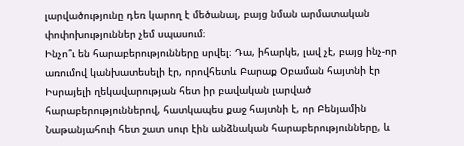լարվածությունը դեռ կարող է մեծանալ, բայց նման արմատական փոփոխություններ չեմ սպասում։
Ինչո՞ւ են հարաբերությունները սրվել։ Դա, իհարկե, լավ չէ, բայց ինչ-որ առումով կանխատեսելի էր, որովհետև Բարաք Օբաման հայտնի էր Իսրայելի ղեկավարության հետ իր բավական լարված հարաբերություններով, հատկապես քաջ հայտնի է, որ Բենյամին Նաթանյահուի հետ շատ սուր էին անձնական հարաբերությունները, և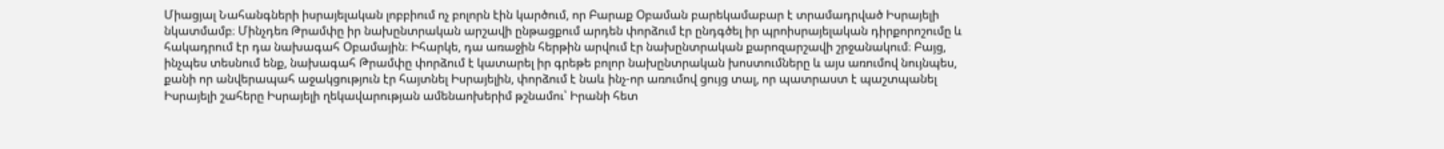Միացյալ Նահանգների իսրայելական լոբբիում ոչ բոլորն էին կարծում, որ Բարաք Օբաման բարեկամաբար է տրամադրված Իսրայելի նկատմամբ։ Մինչդեռ Թրամփը իր նախընտրական արշավի ընթացքում արդեն փորձում էր ընդգծել իր պրոիսրայելական դիրքորոշումը և հակադրում էր դա նախագահ Օբամային։ Իհարկե, դա առաջին հերթին արվում էր նախընտրական քարոզարշավի շրջանակում։ Բայց, ինչպես տեսնում ենք, նախագահ Թրամփը փորձում է կատարել իր գրեթե բոլոր նախընտրական խոստումները և այս առումով նույնպես, քանի որ անվերապահ աջակցություն էր հայտնել Իսրայելին, փորձում է նաև ինչ-որ առումով ցույց տալ, որ պատրաստ է պաշտպանել Իսրայելի շահերը Իսրայելի ղեկավարության ամենաոխերիմ թշնամու՝ Իրանի հետ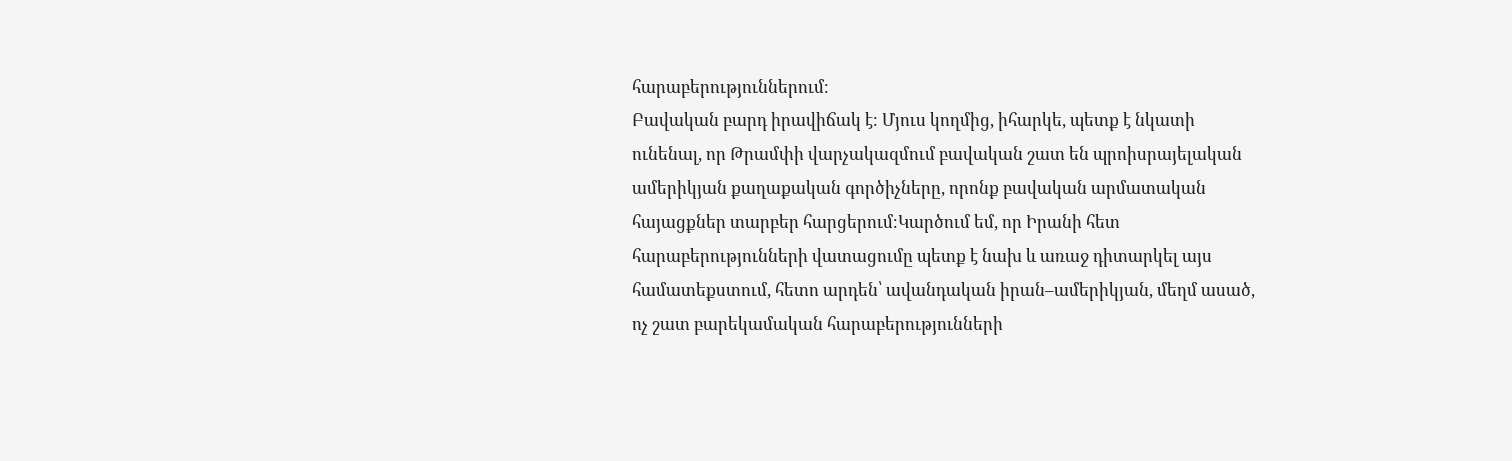հարաբերություններում։
Բավական բարդ իրավիճակ է։ Մյուս կողմից, իհարկե, պետք է նկատի ունենալ, որ Թրամփի վարչակազմում բավական շատ են պրոիսրայելական ամերիկյան քաղաքական գործիչները, որոնք բավական արմատական հայացքներ տարբեր հարցերում։Կարծում եմ, որ Իրանի հետ հարաբերությունների վատացումը պետք է նախ և առաջ դիտարկել այս համատեքստում, հետո արդեն՝ ավանդական իրան–ամերիկյան, մեղմ ասած, ոչ շատ բարեկամական հարաբերությունների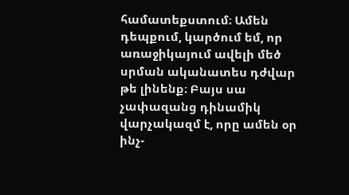համատեքստում։ Ամեն դեպքում, կարծում եմ, որ առաջիկայում ավելի մեծ սրման ականատես դժվար թե լինենք։ Բայս սա չափազանց դինամիկ վարչակազմ է, որը ամեն օր ինչ-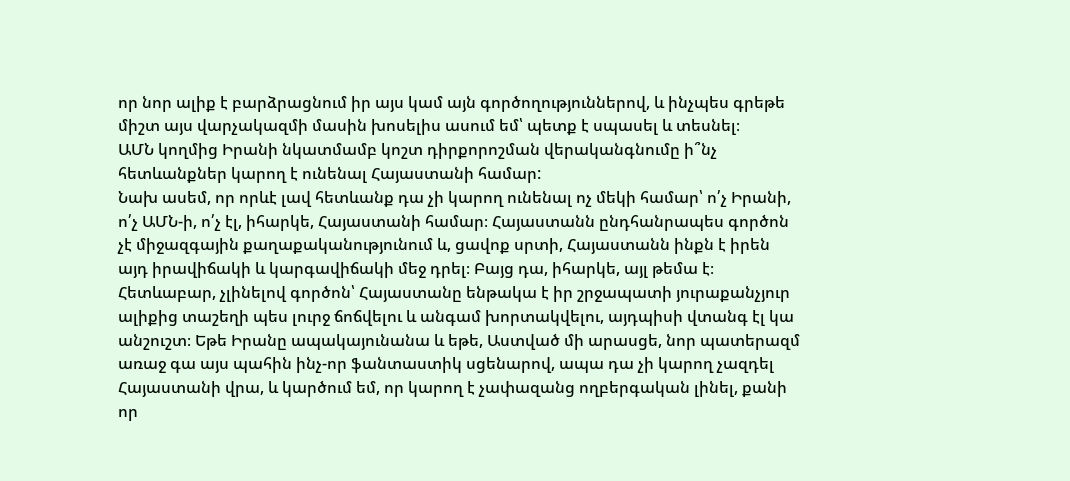որ նոր ալիք է բարձրացնում իր այս կամ այն գործողություններով, և ինչպես գրեթե միշտ այս վարչակազմի մասին խոսելիս ասում եմ՝ պետք է սպասել և տեսնել։
ԱՄՆ կողմից Իրանի նկատմամբ կոշտ դիրքորոշման վերականգնումը ի՞նչ հետևանքներ կարող է ունենալ Հայաստանի համար:
Նախ ասեմ, որ որևէ լավ հետևանք դա չի կարող ունենալ ոչ մեկի համար՝ ո՛չ Իրանի, ո՛չ ԱՄՆ-ի, ո՛չ էլ, իհարկե, Հայաստանի համար։ Հայաստանն ընդհանրապես գործոն չէ միջազգային քաղաքականությունում և, ցավոք սրտի, Հայաստանն ինքն է իրեն այդ իրավիճակի և կարգավիճակի մեջ դրել։ Բայց դա, իհարկե, այլ թեմա է։ Հետևաբար, չլինելով գործոն՝ Հայաստանը ենթակա է իր շրջապատի յուրաքանչյուր ալիքից տաշեղի պես լուրջ ճոճվելու և անգամ խորտակվելու, այդպիսի վտանգ էլ կա անշուշտ։ Եթե Իրանը ապակայունանա և եթե, Աստված մի արասցե, նոր պատերազմ առաջ գա այս պահին ինչ-որ ֆանտաստիկ սցենարով, ապա դա չի կարող չազդել Հայաստանի վրա, և կարծում եմ, որ կարող է չափազանց ողբերգական լինել, քանի որ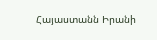Հայաստանն Իրանի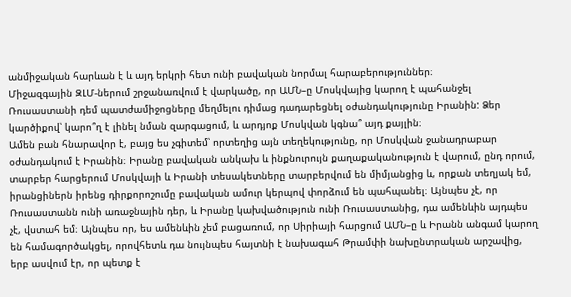անմիջական հարևան է և այդ երկրի հետ ունի բավական նորմալ հարաբերություններ։
Միջազգային ԶԼՄ-ներում շրջանառվում է վարկածը, որ ԱՄՆ–ը Մոսկվայից կարող է պահանջել Ռուսաստանի դեմ պատժամիջոցները մեղմելու դիմաց դադարեցնել օժանդակությունը Իրանին: Ձեր կարծիքով՝ կարո՞ղ է լինել նման զարգացում, և արդյոք Մոսկվան կգնա՞ այդ քայլին։
Ամեն բան հնարավոր է, բայց ես չգիտեմ՝ որտեղից այն տեղեկությունը, որ Մոսկվան ջանադրաբար օժանդակում է Իրանին։ Իրանը բավական անկախ և ինքնուրույն քաղաքականություն է վարում, ընդ որում, տարբեր հարցերում Մոսկվայի և Իրանի տեսակետները տարբերվում են միմյանցից և, որքան տեղյակ եմ, իրանցիներն իրենց դիրքորոշումը բավական ամուր կերպով փորձում են պահպանել։ Այնպես չէ, որ Ռուսաստանն ունի առաջնային դեր, և Իրանը կախվածություն ունի Ռուսաստանից, դա ամենևին այդպես չէ, վստահ եմ։ Այնպես որ, ես ամենևին չեմ բացառում, որ Սիրիայի հարցում ԱՄՆ–ը և Իրանն անգամ կարող են համագործակցել, որովհետև դա նույնպես հայտնի է նախագահ Թրամփի նախընտրական արշավից, երբ ասվում էր, որ պետք է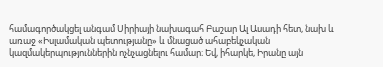համագործակցել անգամ Սիրիայի նախագահ Բաշար Ալ Ասադի հետ, նախ և առաջ «Իսլամական պետությանը» և մնացած ահաբեկչական կազմակերպություններին ոչնչացնելու համար։ Եվ, իհարկե, Իրանը այն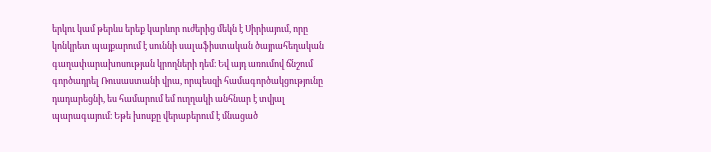երկու կամ թերևս երեք կարևոր ուժերից մեկն է Սիրիայում, որը կոնկրետ պայքարում է սուննի սալաֆիստական ծայրահեղական գաղափարախոսության կրողների դեմ։ Եվ այդ առումով ճնշում գործադրել Ռուսաստանի վրա, որպեսզի համագործակցությունը դադարեցնի, ես համարում եմ ուղղակի անհնար է տվյալ պարագայում։ Եթե խոսքը վերաբերում է մնացած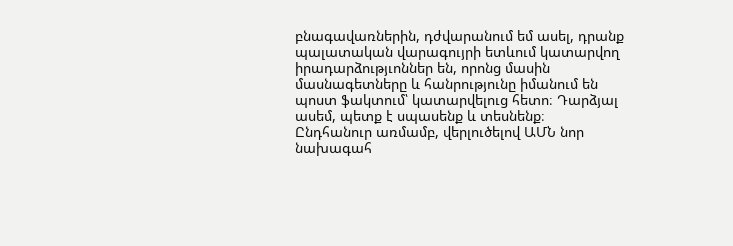բնագավառներին, դժվարանում եմ ասել, դրանք պալատական վարագույրի ետևում կատարվող իրադարձությւոններ են, որոնց մասին մասնագետները և հանրությունը իմանում են պոստ ֆակտում՝ կատարվելուց հետո։ Դարձյալ ասեմ, պետք է սպասենք և տեսնենք։
Ընդհանուր առմամբ, վերլուծելով ԱՄՆ նոր նախագահ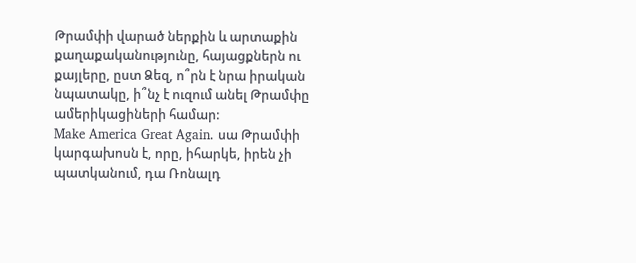Թրամփի վարած ներքին և արտաքին քաղաքականությունը, հայացքներն ու քայլերը, ըստ Ձեզ, ո՞րն է նրա իրական նպատակը, ի՞նչ է ուզում անել Թրամփը ամերիկացիների համար:
Make America Great Again. սա Թրամփի կարգախոսն է, որը, իհարկե, իրեն չի պատկանում, դա Ռոնալդ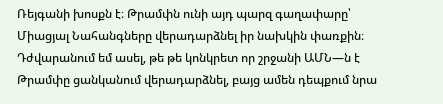Ռեյգանի խոսքն է։ Թրամփն ունի այդ պարզ գաղափարը՝ Միացյալ Նահանգները վերադարձնել իր նախկին փառքին։ Դժվարանում եմ ասել, թե թե կոնկրետ որ շրջանի ԱՄՆ—ն է Թրամփը ցանկանում վերադարձնել, բայց ամեն դեպքում նրա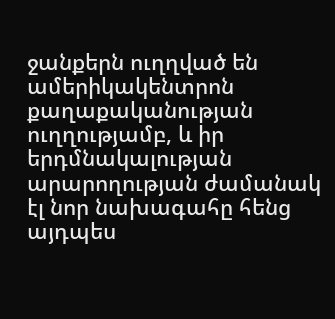ջանքերն ուղղված են ամերիկակենտրոն քաղաքականության ուղղությամբ, և իր երդմնակալության արարողության ժամանակ էլ նոր նախագահը հենց այդպես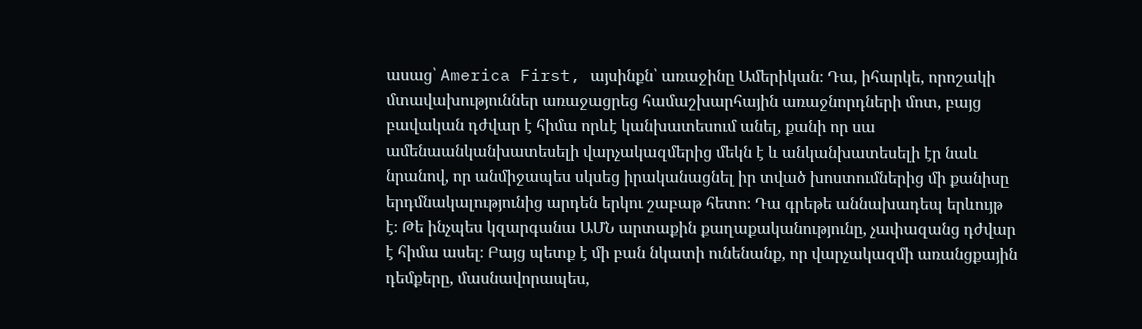ասաց՝ America First, այսինքն՝ առաջինը Ամերիկան։ Դա, իհարկե, որոշակի մտավախություններ առաջացրեց համաշխարհային առաջնորդների մոտ, բայց բավական դժվար է հիմա որևէ կանխատեսում անել, քանի որ սա ամենաանկանխատեսելի վարչակազմերից մեկն է և անկանխատեսելի էր նաև նրանով, որ անմիջապես սկսեց իրականացնել իր տված խոստումներից մի քանիսը երդմնակալությունից արդեն երկու շաբաթ հետո։ Դա գրեթե աննախադեպ երևույթ է։ Թե ինչպես կզարգանա ԱՄՆ արտաքին քաղաքականությունը, չափազանց դժվար է հիմա ասել։ Բայց պետք է մի բան նկատի ունենանք, որ վարչակազմի առանցքային դեմքերը, մասնավորապես,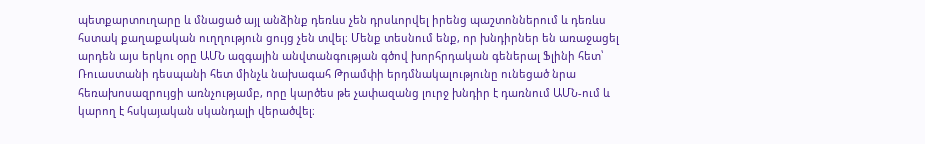պետքարտուղարը և մնացած այլ անձինք դեռևս չեն դրսևորվել իրենց պաշտոններում և դեռևս հստակ քաղաքական ուղղություն ցույց չեն տվել։ Մենք տեսնում ենք, որ խնդիրներ են առաջացել արդեն այս երկու օրը ԱՄՆ ազգային անվտանգության գծով խորհրդական գեներալ Ֆլինի հետ՝ Ռուաստանի դեսպանի հետ մինչև նախագահ Թրամփի երդմնակալությունը ունեցած նրա հեռախոսազրույցի առնչությամբ, որը կարծես թե չափազանց լուրջ խնդիր է դառնում ԱՄՆ-ում և կարող է հսկայական սկանդալի վերածվել։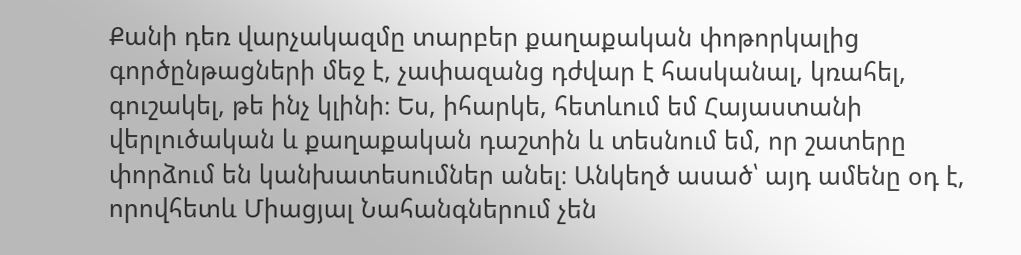Քանի դեռ վարչակազմը տարբեր քաղաքական փոթորկալից գործընթացների մեջ է, չափազանց դժվար է հասկանալ, կռահել, գուշակել, թե ինչ կլինի։ Ես, իհարկե, հետևում եմ Հայաստանի վերլուծական և քաղաքական դաշտին և տեսնում եմ, որ շատերը փորձում են կանխատեսումներ անել։ Անկեղծ ասած՝ այդ ամենը օդ է, որովհետև Միացյալ Նահանգներում չեն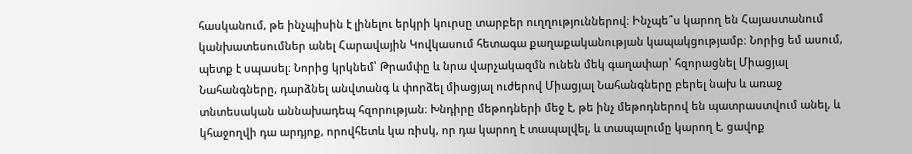հասկանում, թե ինչպիսին է լինելու երկրի կուրսը տարբեր ուղղություններով։ Ինչպե՞ս կարող են Հայաստանում կանխատեսումներ անել Հարավային Կովկասում հետագա քաղաքականության կապակցությամբ։ Նորից եմ ասում, պետք է սպասել։ Նորից կրկնեմ՝ Թրամփը և նրա վարչակազմն ունեն մեկ գաղափար՝ հզորացնել Միացյալ Նահանգները, դարձնել անվտանգ և փորձել միացյալ ուժերով Միացյալ Նահանգները բերել նախ և առաջ տնտեսական աննախադեպ հզորության։ Խնդիրը մեթոդների մեջ է, թե ինչ մեթոդներով են պատրաստվում անել, և կհաջողվի դա արդյոք, որովհետև կա ռիսկ, որ դա կարող է տապալվել, և տապալումը կարող է, ցավոք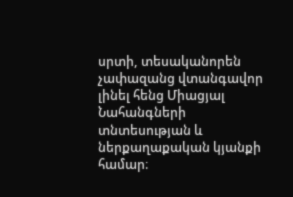սրտի, տեսականորեն չափազանց վտանգավոր լինել հենց Միացյալ Նահանգների տնտեսության և ներքաղաքական կյանքի համար։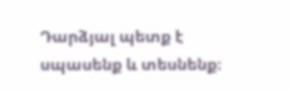Դարձյալ պետք է սպասենք և տեսնենք։